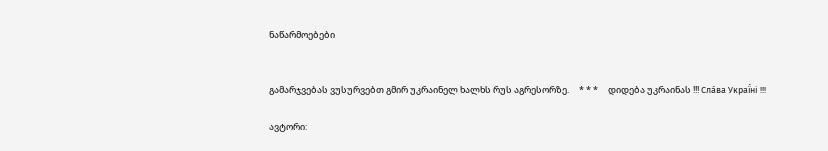ნაწარმოებები


გამარჯვებას ვუსურვებთ გმირ უკრაინელ ხალხს რუს აგრესორზე.     * * *     დიდება უკრაინას !!! Сла́ва Украї́ні !!!

ავტორი: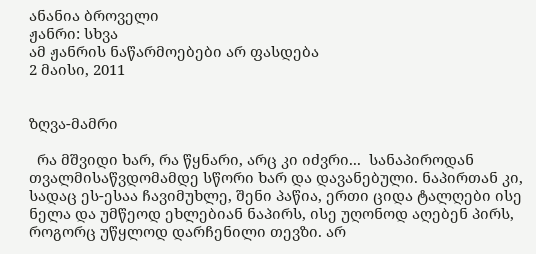ანანია ბროველი
ჟანრი: სხვა
ამ ჟანრის ნაწარმოებები არ ფასდება
2 მაისი, 2011


ზღვა-მამრი

  რა მშვიდი ხარ, რა წყნარი, არც კი იძვრი...  სანაპიროდან  თვალმისაწვდომამდე სწორი ხარ და დავანებული. ნაპირთან კი, სადაც ეს-ესაა ჩავიმუხლე, შენი პაწია, ერთი ციდა ტალღები ისე ნელა და უმწეოდ ეხლებიან ნაპირს, ისე უღონოდ აღებენ პირს, როგორც უწყლოდ დარჩენილი თევზი. არ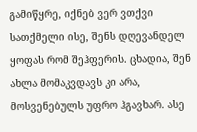გამიწყრე, იქნებ ვერ ვთქვი სათქმელი ისე, შენს დღევანდელ ყოფას რომ შეჰფერის. ცხადია, შენ ახლა მომაკვდავს კი არა, მოსვენებულს უფრო ჰგავხარ. ასე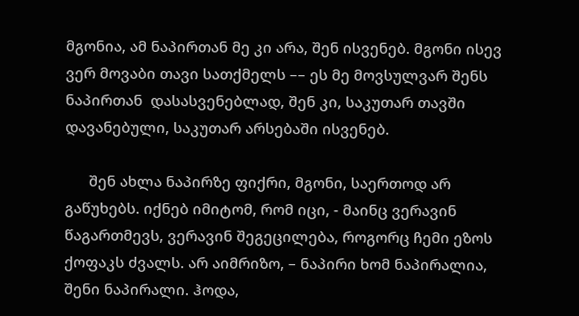მგონია, ამ ნაპირთან მე კი არა, შენ ისვენებ. მგონი ისევ ვერ მოვაბი თავი სათქმელს –– ეს მე მოვსულვარ შენს ნაპირთან  დასასვენებლად, შენ კი, საკუთარ თავში დავანებული, საკუთარ არსებაში ისვენებ.

      შენ ახლა ნაპირზე ფიქრი, მგონი, საერთოდ არ გაწუხებს. იქნებ იმიტომ, რომ იცი, - მაინც ვერავინ წაგართმევს, ვერავინ შეგეცილება, როგორც ჩემი ეზოს ქოფაკს ძვალს. არ აიმრიზო, – ნაპირი ხომ ნაპირალია, შენი ნაპირალი. ჰოდა,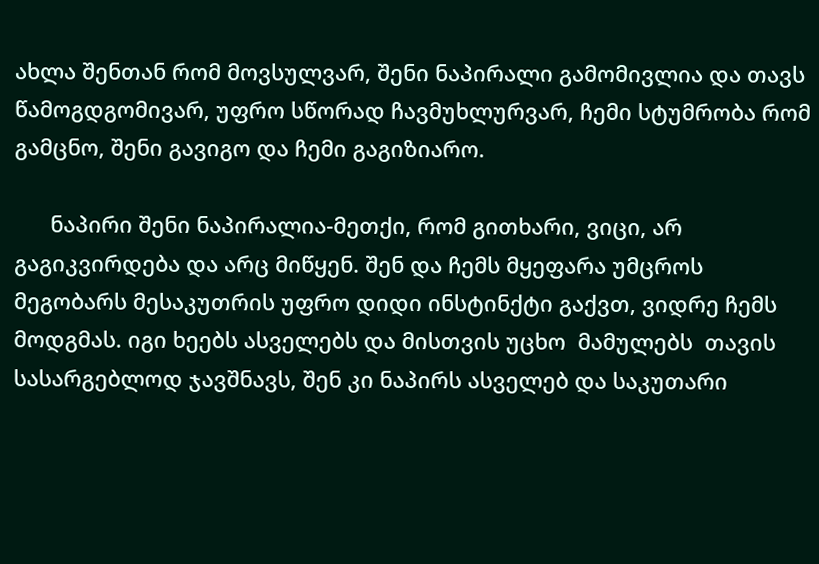ახლა შენთან რომ მოვსულვარ, შენი ნაპირალი გამომივლია და თავს წამოგდგომივარ, უფრო სწორად ჩავმუხლურვარ, ჩემი სტუმრობა რომ გამცნო, შენი გავიგო და ჩემი გაგიზიარო.

      ნაპირი შენი ნაპირალია-მეთქი, რომ გითხარი, ვიცი, არ გაგიკვირდება და არც მიწყენ. შენ და ჩემს მყეფარა უმცროს მეგობარს მესაკუთრის უფრო დიდი ინსტინქტი გაქვთ, ვიდრე ჩემს მოდგმას. იგი ხეებს ასველებს და მისთვის უცხო  მამულებს  თავის სასარგებლოდ ჯავშნავს, შენ კი ნაპირს ასველებ და საკუთარი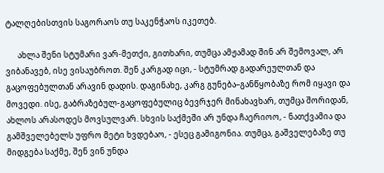ტალღებისთვის საგორაოს თუ საკენჭაოს იკეთებ.

      ახლა შენი სტუმარი ვარ-მეთქი, გითხარი, თუმცა ამჟამად შინ არ შემოვალ, არ ვიბანავებ, ისე ვისაუბროთ. შენ კარგად იცი, - სტუმრად გადარეულთან და გაცოფებულთან არავინ დადის. დაგინახე, კარგ გუნება–განწყობაზე რომ იყავი და  მოვედი. ისე, გაბრაზებულ-გაცოფებულიც ბევრჯერ მინახავხარ, თუმცა შორიდან,  ახლოს არასოდეს მოვსულვარ. სხვის საქმეში არ უნდა ჩაერიოო, - ნათქვამია და გამშველებელს უფრო მეტი ხვდებაო, - ესეც გამიგონია. თუმცა, გაშველებაზე თუ მიდგება საქმე, შენ ვინ უნდა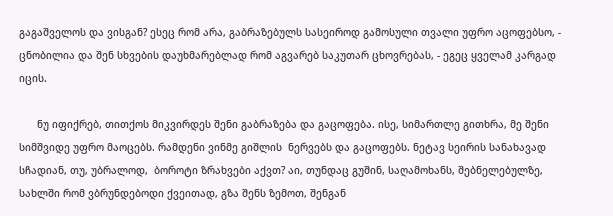გაგაშველოს და ვისგან? ესეც რომ არა, გაბრაზებულს სასეიროდ გამოსული თვალი უფრო აცოფებსო, - ცნობილია და შენ სხვების დაუხმარებლად რომ აგვარებ საკუთარ ცხოვრებას, - ეგეც ყველამ კარგად იცის.

      ნუ იფიქრებ, თითქოს მიკვირდეს შენი გაბრაზება და გაცოფება. ისე, სიმართლე გითხრა, მე შენი სიმშვიდე უფრო მაოცებს. რამდენი ვინმე გიშლის  ნერვებს და გაცოფებს. ნეტავ სეირის სანახავად სჩადიან, თუ, უბრალოდ,  ბოროტი ზრახვები აქვთ? აი, თუნდაც გუშინ, საღამოხანს, შებნელებულზე, სახლში რომ ვბრუნდებოდი ქვეითად, გზა შენს ზემოთ, შენგან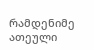რამდენიმე ათეული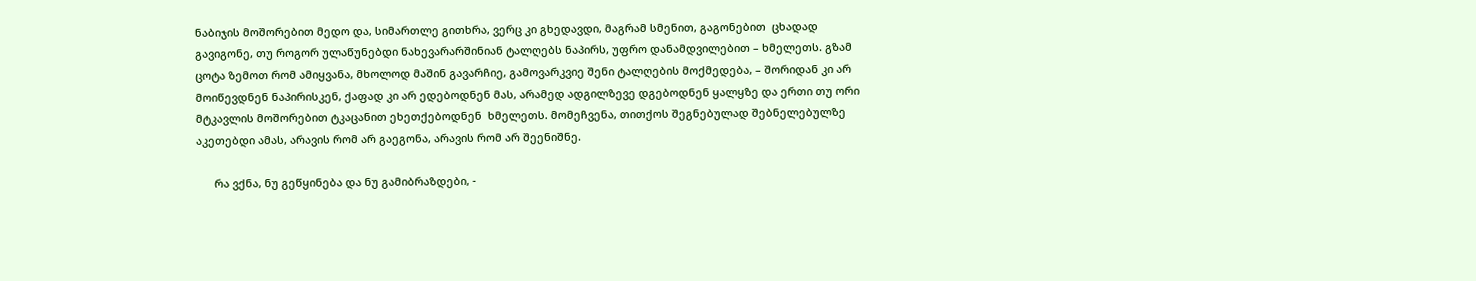ნაბიჯის მოშორებით მედო და, სიმართლე გითხრა, ვერც კი გხედავდი, მაგრამ სმენით, გაგონებით  ცხადად გავიგონე, თუ როგორ ულაწუნებდი ნახევარარშინიან ტალღებს ნაპირს, უფრო დანამდვილებით – ხმელეთს. გზამ ცოტა ზემოთ რომ ამიყვანა, მხოლოდ მაშინ გავარჩიე, გამოვარკვიე შენი ტალღების მოქმედება, – შორიდან კი არ მოიწევდნენ ნაპირისკენ, ქაფად კი არ ედებოდნენ მას, არამედ ადგილზევე დგებოდნენ ყალყზე და ერთი თუ ორი მტკავლის მოშორებით ტკაცანით ეხეთქებოდნენ  ხმელეთს. მომეჩვენა, თითქოს შეგნებულად შებნელებულზე აკეთებდი ამას, არავის რომ არ გაეგონა, არავის რომ არ შეენიშნე.

      რა ვქნა, ნუ გეწყინება და ნუ გამიბრაზდები, -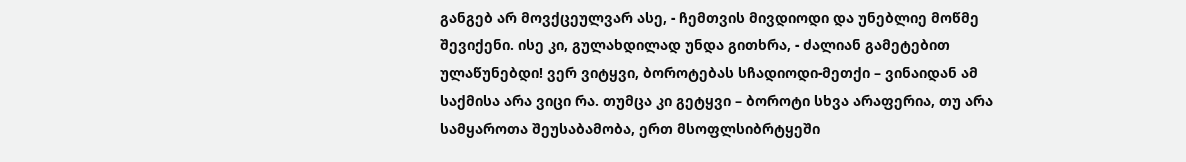განგებ არ მოვქცეულვარ ასე, - ჩემთვის მივდიოდი და უნებლიე მოწმე შევიქენი. ისე კი, გულახდილად უნდა გითხრა, - ძალიან გამეტებით ულაწუნებდი! ვერ ვიტყვი, ბოროტებას სჩადიოდი-მეთქი – ვინაიდან ამ საქმისა არა ვიცი რა. თუმცა კი გეტყვი – ბოროტი სხვა არაფერია, თუ არა სამყაროთა შეუსაბამობა, ერთ მსოფლსიბრტყეში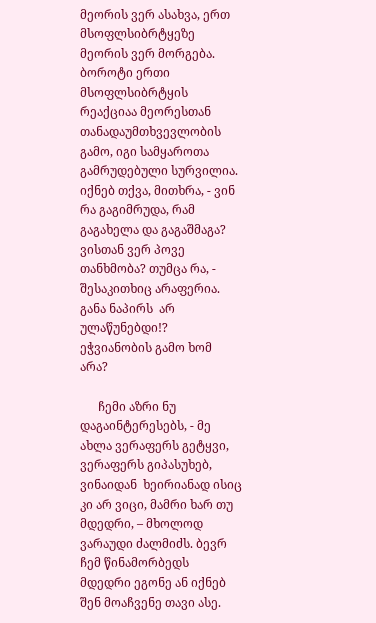მეორის ვერ ასახვა, ერთ მსოფლსიბრტყეზე მეორის ვერ მორგება. ბოროტი ერთი მსოფლსიბრტყის რეაქციაა მეორესთან თანადაუმთხვევლობის გამო, იგი სამყაროთა გამრუდებული სურვილია. იქნებ თქვა, მითხრა, - ვინ რა გაგიმრუდა, რამ გაგახელა და გაგაშმაგა? ვისთან ვერ პოვე თანხმობა? თუმცა რა, - შესაკითხიც არაფერია. განა ნაპირს  არ ულაწუნებდი!? ეჭვიანობის გამო ხომ არა?

      ჩემი აზრი ნუ დაგაინტერესებს, - მე ახლა ვერაფერს გეტყვი, ვერაფერს გიპასუხებ, ვინაიდან  ხეირიანად ისიც კი არ ვიცი, მამრი ხარ თუ მდედრი, – მხოლოდ ვარაუდი ძალმიძს. ბევრ ჩემ წინამორბედს მდედრი ეგონე ან იქნებ შენ მოაჩვენე თავი ასე.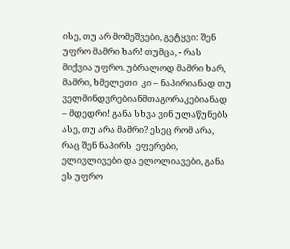ისე, თუ არ მომეშვები, გეტყვი: შენ უფრო მამრი ხარ! თუმცა, - რას მიქვია უფრო. უბრალოდ მამრი ხარ, მამრი, ხმელეთი  კი – ნაპირიანად თუ ველმინდვრებიანმთაგორაკებიანად – მდედრი! განა სხვა ვინ ულაწუნებს ასე, თუ არა მამრი? ესეც რომ არა, რაც შენ ნაპირს  ეფერები, ელივლივები და ელოლიავები, განა ეს უფრო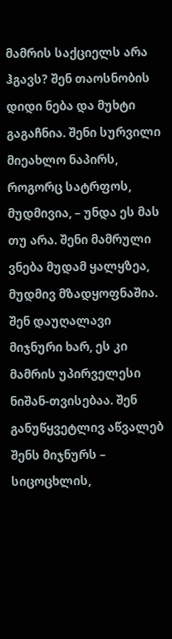მამრის საქციელს არა ჰგავს? შენ თაოსნობის დიდი ნება და მუხტი გაგაჩნია. შენი სურვილი მიეახლო ნაპირს, როგორც სატრფოს, მუდმივია, – უნდა ეს მას  თუ არა. შენი მამრული ვნება მუდამ ყალყზეა, მუდმივ მზადყოფნაშია. შენ დაუღალავი მიჯნური ხარ, ეს კი მამრის უპირველესი ნიშან-თვისებაა. შენ განუწყვეტლივ აწვალებ შენს მიჯნურს – სიცოცხლის,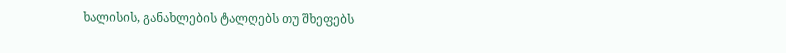ხალისის, განახლების ტალღებს თუ შხეფებს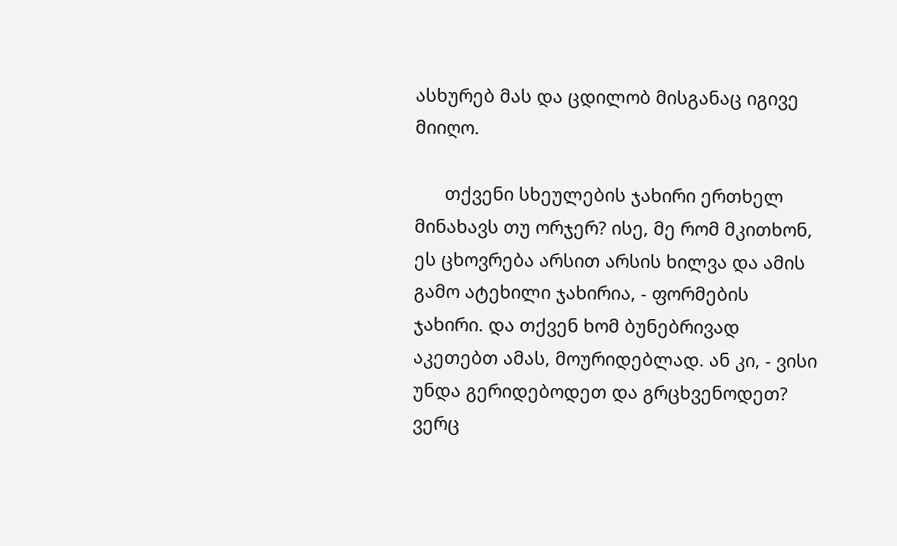ასხურებ მას და ცდილობ მისგანაც იგივე მიიღო.

      თქვენი სხეულების ჯახირი ერთხელ მინახავს თუ ორჯერ? ისე, მე რომ მკითხონ, ეს ცხოვრება არსით არსის ხილვა და ამის გამო ატეხილი ჯახირია, - ფორმების ჯახირი. და თქვენ ხომ ბუნებრივად აკეთებთ ამას, მოურიდებლად. ან კი, - ვისი უნდა გერიდებოდეთ და გრცხვენოდეთ? ვერც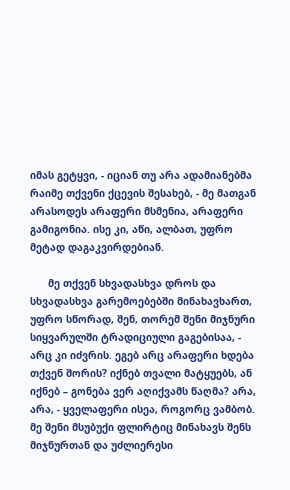იმას გეტყვი, - იციან თუ არა ადამიანებმა რაიმე თქვენი ქცევის შესახებ, - მე მათგან არასოდეს არაფერი მსმენია, არაფერი გამიგონია. ისე კი, აწი, ალბათ, უფრო მეტად დაგაკვირდებიან.

      მე თქვენ სხვადასხვა დროს და სხვადასხვა გარემოებებში მინახავხართ, უფრო სწორად, შენ, თორემ შენი მიჯნური სიყვარულში ტრადიციული გაგებისაა, - არც კი იძვრის. ეგებ არც არაფერი ხდება თქვენ შორის? იქნებ თვალი მატყუებს, ან იქნებ – გონება ვერ აღიქვამს წაღმა? არა, არა, - ყველაფერი ისეა, როგორც ვამბობ. მე შენი მსუბუქი ფლირტიც მინახავს შენს მიჯნურთან და უძლიერესი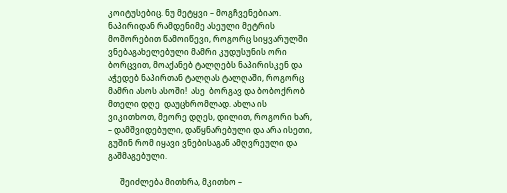კოიტუსებიც. ნუ მეტყვი – მოგჩვენებიაო. ნაპირიდან რამდენიმე ასეული მეტრის მოშორებით წამოიწევი, როგორც სიყვარულში ვნებაგახელებული მამრი კუდუსუნის ორი ბორცვით, მოაქანებ ტალღებს ნაპირისკენ და აჭედებ ნაპირთან ტალღას ტალღაში, როგორც მამრი ასოს ასოში!  ასე  ბორგავ და ბობოქრობ მთელი დღე  დაუცხრომლად. ახლა ის ვიკითხოთ, მეორე დღეს, დილით, როგორი ხარ, – დამშვიდებული, დაწყნარებული და არა ისეთი, გუშინ რომ იყავი ვნებისაგან ამღვრეული და გაშმაგებული.

      შეიძლება მითხრა, მკითხო –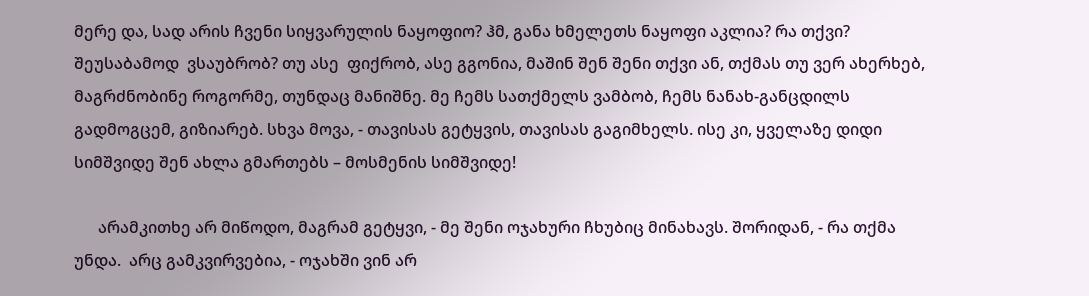მერე და, სად არის ჩვენი სიყვარულის ნაყოფიო? ჰმ, განა ხმელეთს ნაყოფი აკლია? რა თქვი?  შეუსაბამოდ  ვსაუბრობ? თუ ასე  ფიქრობ, ასე გგონია, მაშინ შენ შენი თქვი ან, თქმას თუ ვერ ახერხებ, მაგრძნობინე როგორმე, თუნდაც მანიშნე. მე ჩემს სათქმელს ვამბობ, ჩემს ნანახ-განცდილს გადმოგცემ, გიზიარებ. სხვა მოვა, - თავისას გეტყვის, თავისას გაგიმხელს. ისე კი, ყველაზე დიდი სიმშვიდე შენ ახლა გმართებს – მოსმენის სიმშვიდე!

      არამკითხე არ მიწოდო, მაგრამ გეტყვი, - მე შენი ოჯახური ჩხუბიც მინახავს. შორიდან, - რა თქმა უნდა.  არც გამკვირვებია, - ოჯახში ვინ არ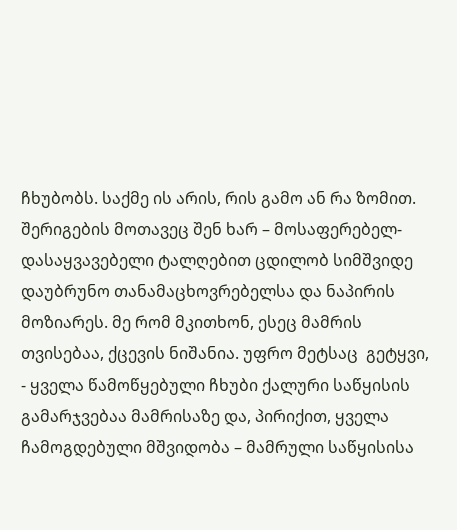ჩხუბობს. საქმე ის არის, რის გამო ან რა ზომით. შერიგების მოთავეც შენ ხარ – მოსაფერებელ-დასაყვავებელი ტალღებით ცდილობ სიმშვიდე დაუბრუნო თანამაცხოვრებელსა და ნაპირის მოზიარეს. მე რომ მკითხონ, ესეც მამრის თვისებაა, ქცევის ნიშანია. უფრო მეტსაც  გეტყვი, - ყველა წამოწყებული ჩხუბი ქალური საწყისის გამარჯვებაა მამრისაზე და, პირიქით, ყველა ჩამოგდებული მშვიდობა – მამრული საწყისისა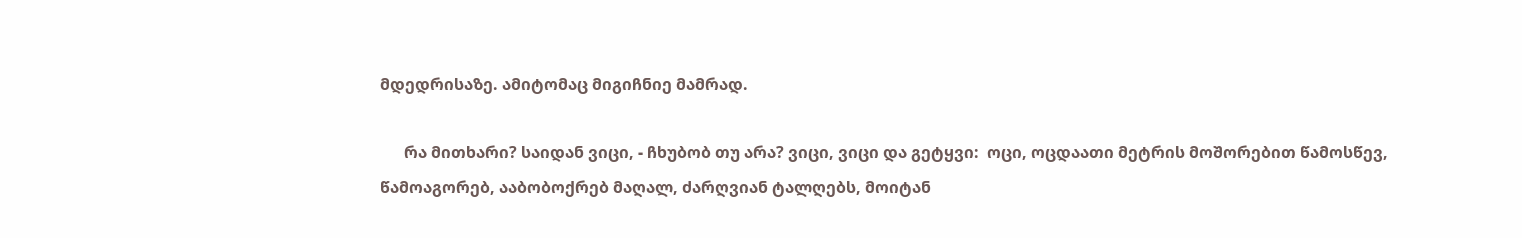მდედრისაზე. ამიტომაც მიგიჩნიე მამრად.

      რა მითხარი? საიდან ვიცი, - ჩხუბობ თუ არა? ვიცი, ვიცი და გეტყვი:  ოცი, ოცდაათი მეტრის მოშორებით წამოსწევ, წამოაგორებ, ააბობოქრებ მაღალ, ძარღვიან ტალღებს, მოიტან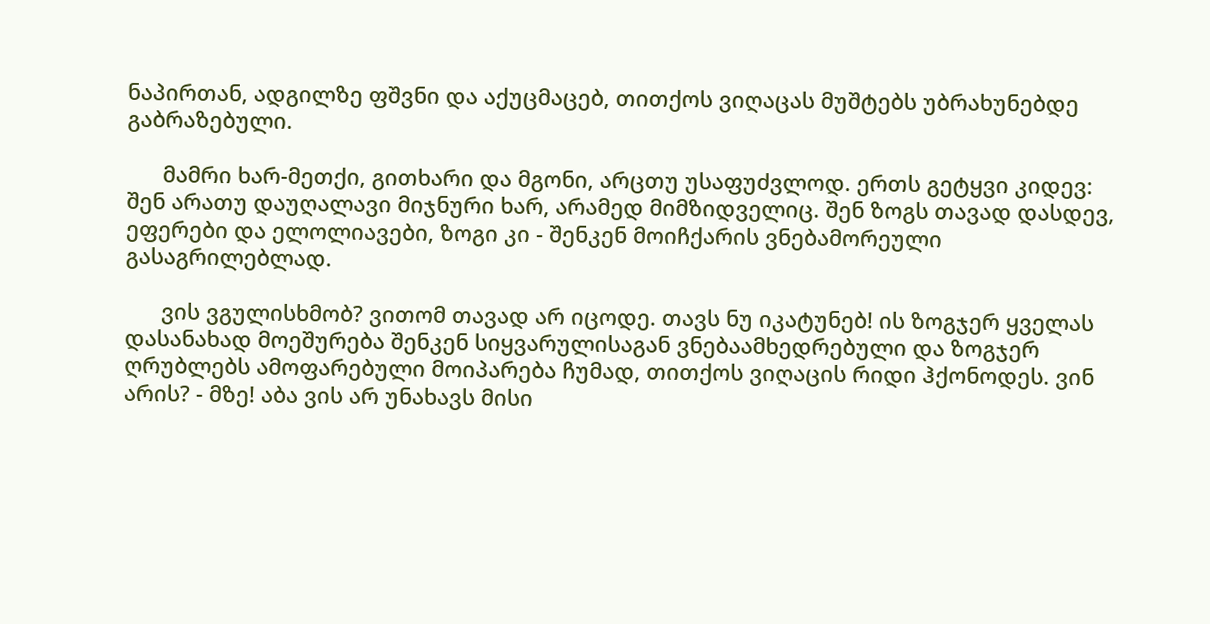ნაპირთან, ადგილზე ფშვნი და აქუცმაცებ, თითქოს ვიღაცას მუშტებს უბრახუნებდე გაბრაზებული.

      მამრი ხარ-მეთქი, გითხარი და მგონი, არცთუ უსაფუძვლოდ. ერთს გეტყვი კიდევ:  შენ არათუ დაუღალავი მიჯნური ხარ, არამედ მიმზიდველიც. შენ ზოგს თავად დასდევ, ეფერები და ელოლიავები, ზოგი კი - შენკენ მოიჩქარის ვნებამორეული გასაგრილებლად.

      ვის ვგულისხმობ? ვითომ თავად არ იცოდე. თავს ნუ იკატუნებ! ის ზოგჯერ ყველას დასანახად მოეშურება შენკენ სიყვარულისაგან ვნებაამხედრებული და ზოგჯერ ღრუბლებს ამოფარებული მოიპარება ჩუმად, თითქოს ვიღაცის რიდი ჰქონოდეს. ვინ არის? - მზე! აბა ვის არ უნახავს მისი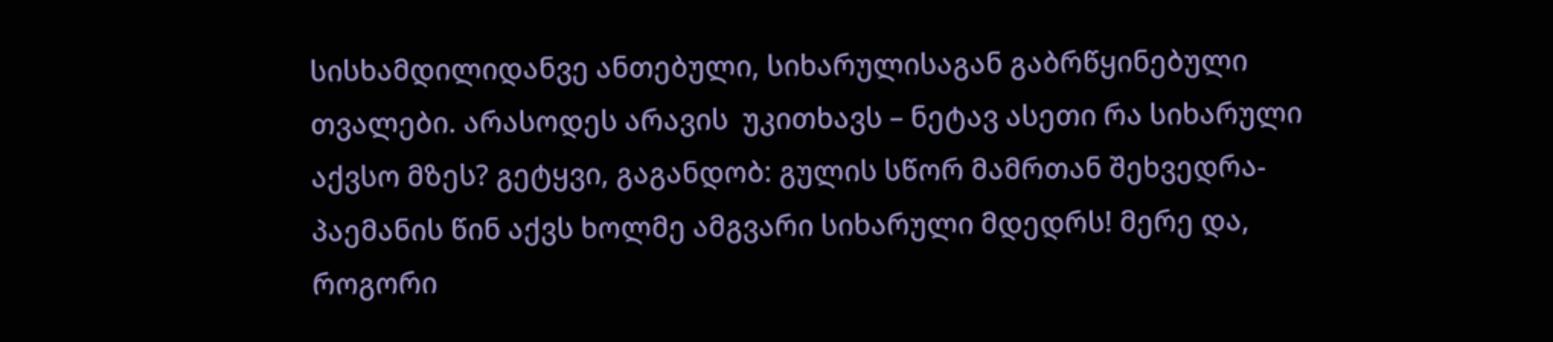სისხამდილიდანვე ანთებული, სიხარულისაგან გაბრწყინებული თვალები. არასოდეს არავის  უკითხავს – ნეტავ ასეთი რა სიხარული აქვსო მზეს? გეტყვი, გაგანდობ: გულის სწორ მამრთან შეხვედრა-პაემანის წინ აქვს ხოლმე ამგვარი სიხარული მდედრს! მერე და, როგორი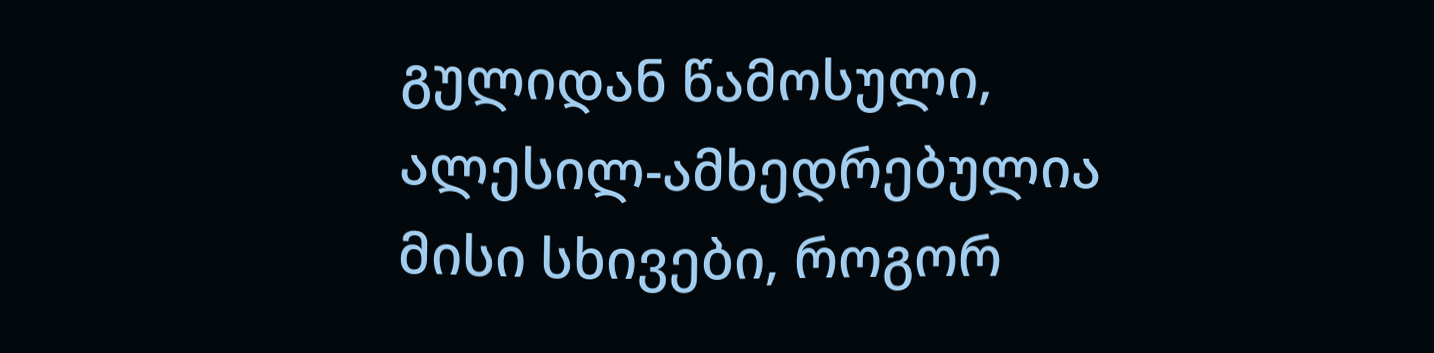გულიდან წამოსული, ალესილ-ამხედრებულია მისი სხივები, როგორ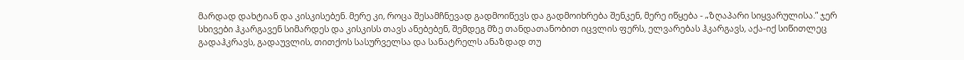მარდად დახტიან და კისკისებენ. მერე კი, როცა შესამჩნევად გადმოიწევს და გადმოიხრება შენკენ, მერე იწყება - „ზღაპარი სიყვარულისა.“ ჯერ სხივები ჰკარგავენ სიმარდეს და კისკისს თავს ანებებენ, შემდეგ მზე თანდათანობით იცვლის ფერს, ელვარებას ჰკარგავს, აქა-იქ სიწითლეც გადაჰკრავს, გადაუვლის, თითქოს სასურველსა და სანატრელს ანაზდად თუ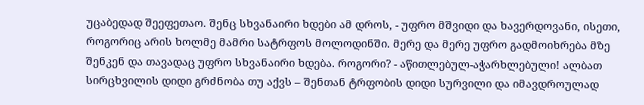უცაბედად შეეფეთაო. შენც სხვანაირი ხდები ამ დროს, - უფრო მშვიდი და ხავერდოვანი, ისეთი, როგორიც არის ხოლმე მამრი სატრფოს მოლოდინში. მერე და მერე უფრო გადმოიხრება მზე შენკენ და თავადაც უფრო სხვანაირი ხდება. როგორი? - აწითლებულ-აჭარხლებული! ალბათ სირცხვილის დიდი გრძნობა თუ აქვს – შენთან ტრფობის დიდი სურვილი და იმავდროულად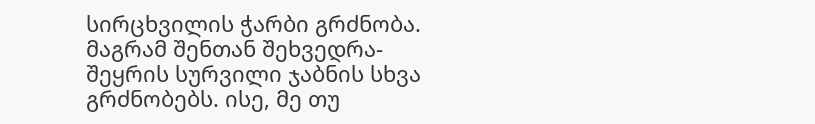სირცხვილის ჭარბი გრძნობა. მაგრამ შენთან შეხვედრა-შეყრის სურვილი ჯაბნის სხვა გრძნობებს. ისე, მე თუ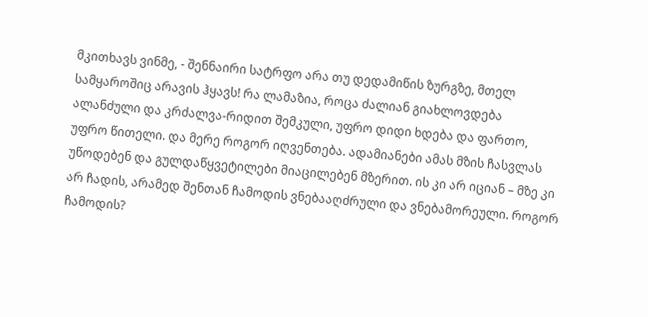მკითხავს ვინმე, - შენნაირი სატრფო არა თუ დედამიწის ზურგზე, მთელ სამყაროშიც არავის ჰყავს! რა ლამაზია, როცა ძალიან გიახლოვდება ალანძული და კრძალვა-რიდით შემკული, უფრო დიდი ხდება და ფართო, უფრო წითელი. და მერე როგორ იღვენთება. ადამიანები ამას მზის ჩასვლას უწოდებენ და გულდაწყვეტილები მიაცილებენ მზერით. ის კი არ იციან – მზე კი არ ჩადის, არამედ შენთან ჩამოდის ვნებააღძრული და ვნებამორეული. როგორ ჩამოდის?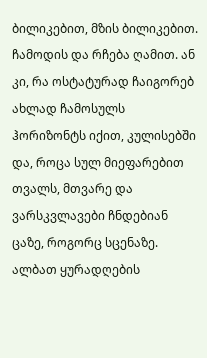ბილიკებით, მზის ბილიკებით. ჩამოდის და რჩება ღამით. ან კი, რა ოსტატურად ჩაიგორებ ახლად ჩამოსულს ჰორიზონტს იქით, კულისებში და, როცა სულ მიეფარებით თვალს, მთვარე და ვარსკვლავები ჩნდებიან ცაზე, როგორც სცენაზე. ალბათ ყურადღების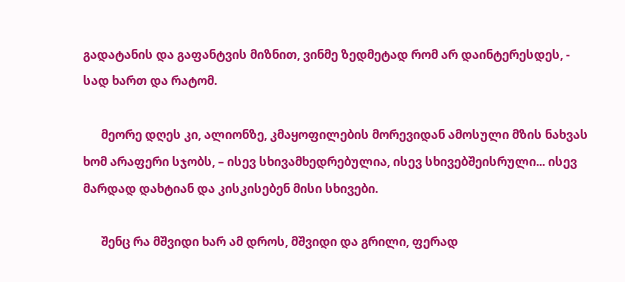გადატანის და გაფანტვის მიზნით, ვინმე ზედმეტად რომ არ დაინტერესდეს, - სად ხართ და რატომ.

      მეორე დღეს კი, ალიონზე, კმაყოფილების მორევიდან ამოსული მზის ნახვას ხომ არაფერი სჯობს, – ისევ სხივამხედრებულია, ისევ სხივებშეისრული... ისევ მარდად დახტიან და კისკისებენ მისი სხივები.

      შენც რა მშვიდი ხარ ამ დროს, მშვიდი და გრილი, ფერად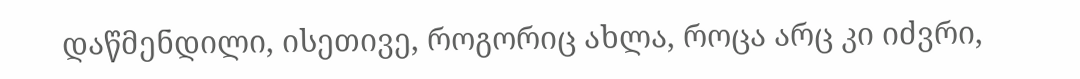დაწმენდილი, ისეთივე, როგორიც ახლა, როცა არც კი იძვრი,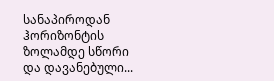სანაპიროდან ჰორიზონტის ზოლამდე სწორი და დავანებული...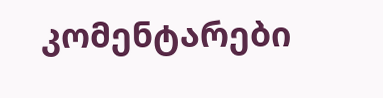კომენტარები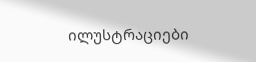ილუსტრაციები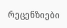რეცენზიები